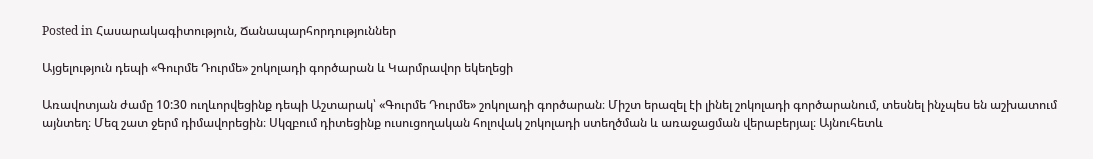Posted in Հասարակագիտություն, Ճանապարհորդություններ

Այցելություն դեպի «Գուրմե Դուրմե» շոկոլադի գործարան և Կարմրավոր եկեղեցի

Առավոտյան ժամը 10:30 ուղևորվեցինք դեպի Աշտարակ՝ «Գուրմե Դուրմե» շոկոլադի գործարան։ Միշտ երազել էի լինել շոկոլադի գործարանում, տեսնել ինչպես են աշխատում այնտեղ։ Մեզ շատ ջերմ դիմավորեցին։ Սկզբում դիտեցինք ուսուցողական հոլովակ շոկոլադի ստեղծման և առաջացման վերաբերյալ։ Այնուհետև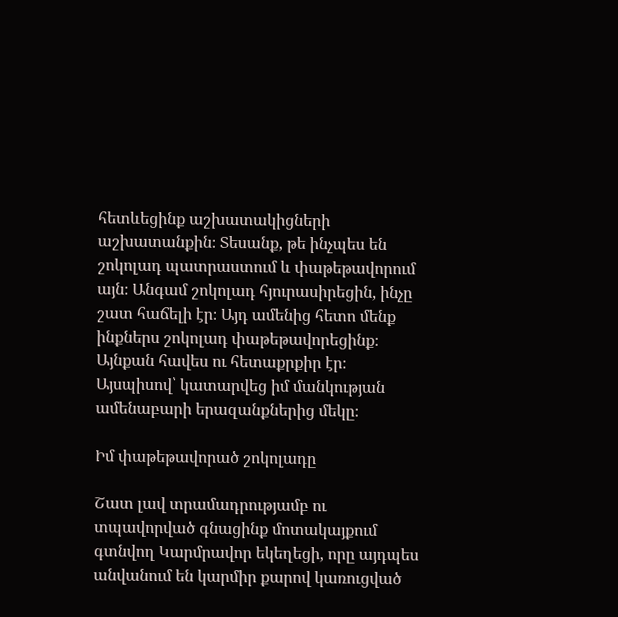հետևեցինք աշխատակիցների աշխատանքին։ Տեսանք, թե ինչպես են շոկոլադ պատրաստում և փաթեթավորում այն։ Անգամ շոկոլադ հյուրասիրեցին, ինչը շատ հաճելի էր։ Այդ ամենից հետո մենք ինքներս շոկոլադ փաթեթավորեցինք։ Այնքան հավես ու հետաքրքիր էր։ Այսպիսով՝ կատարվեց իմ մանկության ամենաբարի երազանքներից մեկը։

Իմ փաթեթավորած շոկոլադը

Շատ լավ տրամադրությամբ ու տպավորված գնացինք մոտակայքում գտնվող Կարմրավոր եկեղեցի, որը այդպես անվանում են կարմիր քարով կառուցված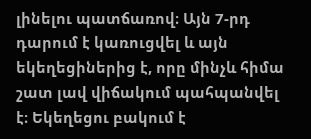լինելու պատճառով։ Այն 7-րդ դարում է կառուցվել և այն եկեղեցիներից է, որը մինչև հիմա շատ լավ վիճակում պահպանվել է։ Եկեղեցու բակում է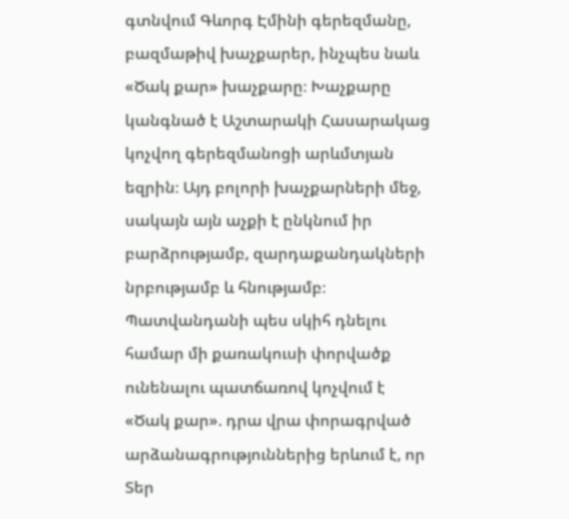գտնվում Գևորգ Էմինի գերեզմանը, բազմաթիվ խաչքարեր, ինչպես նաև «Ծակ քար» խաչքարը։ Խաչքարը կանգնած է Աշտարակի Հասարակաց կոչվող գերեզմանոցի արևմտյան եզրին։ Այդ բոլորի խաչքարների մեջ, սակայն այն աչքի է ընկնում իր բարձրությամբ, զարդաքանդակների նրբությամբ և հնությամբ։ Պատվանդանի պես սկիհ դնելու համար մի քառակուսի փորվածք ունենալու պատճառով կոչվում է «Ծակ քար». դրա վրա փորագրված արձանագրություններից երևում է, որ Տեր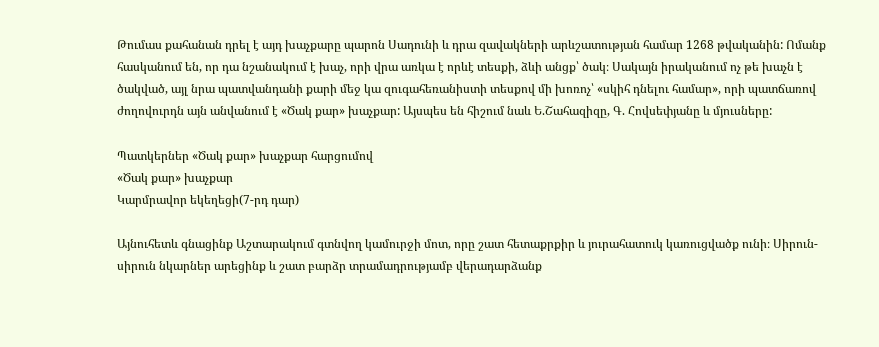Թումաս քահանան դրել է այդ խաչքարը պարոն Սադունի և դրա զավակների արևշատության համար 1268 թվականին: Ոմանք հասկանում են, որ դա նշանակում է խաչ, որի վրա առկա է որևէ տեսքի, ձևի անցք՝ ծակ։ Սակայն իրականում ոչ թե խաչն է ծակված, այլ նրա պատվանդանի քարի մեջ կա զուգահեռանիստի տեսքով մի խոռոչ՝ «սկիհ դնելու համար», որի պատճառով ժողովուրդն այն անվանում է «Ծակ քար» խաչքար: Այսպես են հիշում նաև Ե.Շահազիզը, Գ. Հովսեփյանը և մյուսները:

Պատկերներ «Ծակ քար» խաչքար հարցումով
«Ծակ քար» խաչքար
Կարմրավոր եկեղեցի(7-րդ դար)

Այնուհետև գնացինք Աշտարակում գտնվող կամուրջի մոտ, որը շատ հետաքրքիր և յուրահատուկ կառուցվածք ունի։ Սիրուն-սիրուն նկարներ արեցինք և շատ բարձր տրամադրությամբ վերադարձանք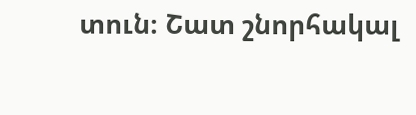տուն։ Շատ շնորհակալ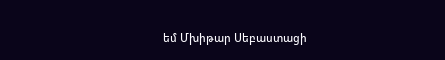եմ Մխիթար Սեբաստացի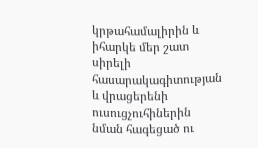կրթահամալիրին և իհարկե մեր շատ սիրելի հասարակագիտության և վրացերենի ուսուցչուհիներին նման հագեցած ու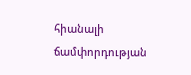հիանալի ճամփորդության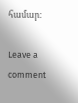համար։

Leave a comment